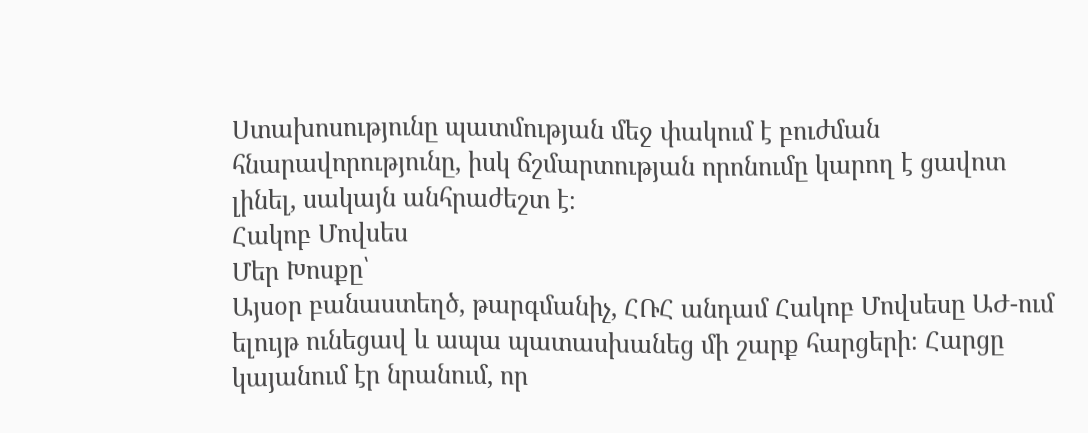Ստախոսությունը պատմության մեջ փակում է բուժման հնարավորությունը, իսկ ճշմարտության որոնումը կարող է ցավոտ լինել, սակայն անհրաժեշտ է։
Հակոբ Մովսես
Մեր Խոսքը՝
Այսօր բանաստեղծ, թարգմանիչ, ՀՌՀ անդամ Հակոբ Մովսեսը ԱԺ-ում ելույթ ունեցավ և ապա պատասխանեց մի շարք հարցերի։ Հարցը կայանում էր նրանում, որ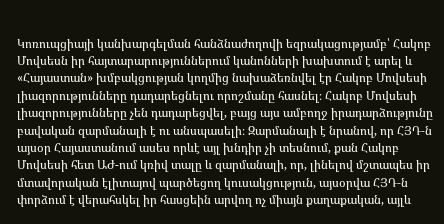Կոռուպցիայի կանխարգելման հանձնաժողովի եզրակացությամբ՝ Հակոբ Մովսեսն իր հայտարարություններում կանոնների խախտում է արել և «Հայաստան» խմբակցության կողմից նախաձեռնվել էր Հակոբ Մովսեսի լիազորությունները դադարեցնելու որոշմանը հասնել։ Հակոբ Մովսեսի լիազորությունները չեն դադարեցվել, բայց այս ամբողջ իրադարձությունը բավական զարմանալի է ու անսպասելի։ Զարմանալի է նրանով, որ ՀՅԴ‑ն այսօր Հայաստանում ասես որևէ այլ խնդիր չի տեսնում, քան Հակոբ Մովսեսի հետ ԱԺ-ում կռիվ տալը և զարմանալի, որ, լինելով մշտապես իր մտավորական էլիտայով պարծեցող կուսակցություն, այսօրվա ՀՅԴ‑ն փորձում է վերահսկել իր հասցեին արվող ոչ միայն քաղաքական, այլև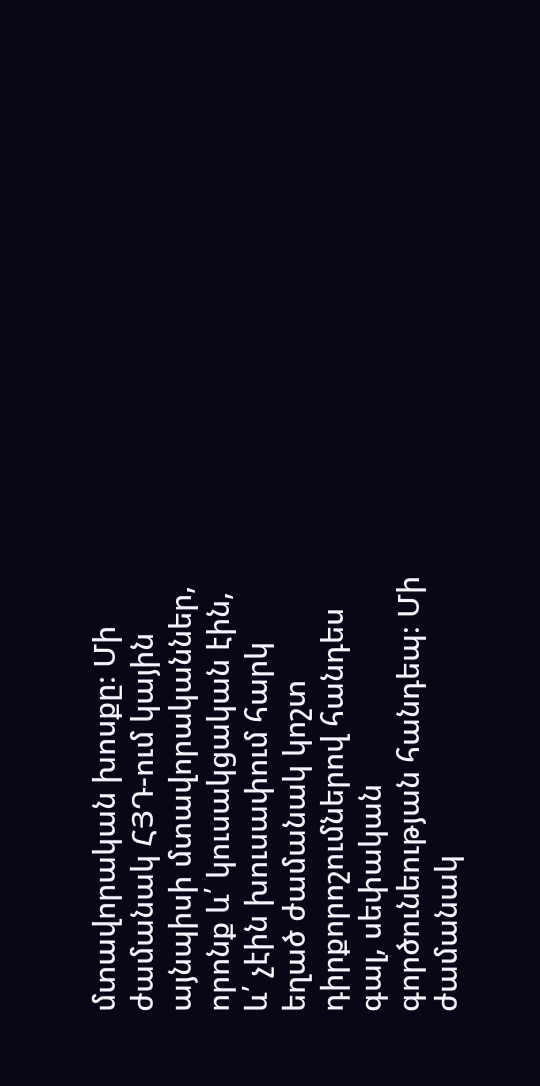մտավորական խոսքը։ Մի ժամանակ ՀՅԴ-ում կային այնպիսի մտավորականներ, որոնք և՛ կուսակցական էին, և՛ չէին խուսափում հարկ եղած ժամանակ կոշտ դիրքորոշումներով հանդես գալ, սեփական գործունեության հանդեպ։ Մի ժամանակ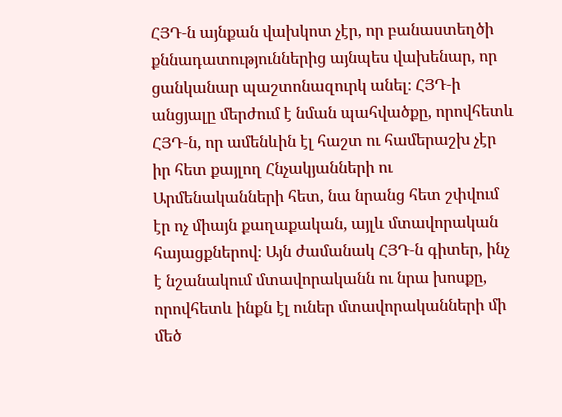ՀՅԴ‑ն այնքան վախկոտ չէր, որ բանաստեղծի քննադատություններից այնպես վախենար, որ ցանկանար պաշտոնազուրկ անել։ ՀՅԴ‑ի անցյալը մերժում է նման պահվածքը, որովհետև ՀՅԴ‑ն, որ ամենևին էլ հաշտ ու համերաշխ չէր իր հետ քայլող Հնչակյանների ու Արմենականների հետ, նա նրանց հետ շփվում էր ոչ միայն քաղաքական, այլև մտավորական հայացքներով։ Այն ժամանակ ՀՅԴ‑ն գիտեր, ինչ է նշանակում մտավորականն ու նրա խոսքը, որովհետև ինքն էլ ուներ մտավորականների մի մեծ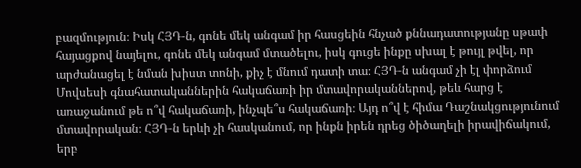բազմություն։ Իսկ ՀՅԴ‑ն, գոնե մեկ անգամ իր հասցեին հնչած քննադատությանը սթափ հայացքով նայելու, գոնե մեկ անգամ մտածելու, իսկ գուցե ինքը սխալ է թույլ թվել, որ արժանացել է նման խիստ տոնի, քիչ է մնում դատի տա։ ՀՅԴ‑ն անգամ չի էլ փորձում Մովսեսի գնահատականներին հակաճառի իր մտավորականներով, թեև հարց է առաջանում թե ո՞վ հակաճառի, ինչպե՞ս հակաճառի։ Այդ ո՞վ է հիմա Դաշնակցությունում մտավորական։ ՀՅԴ‑ն երևի չի հասկանում, որ ինքն իրեն դրեց ծիծաղելի իրավիճակում, երբ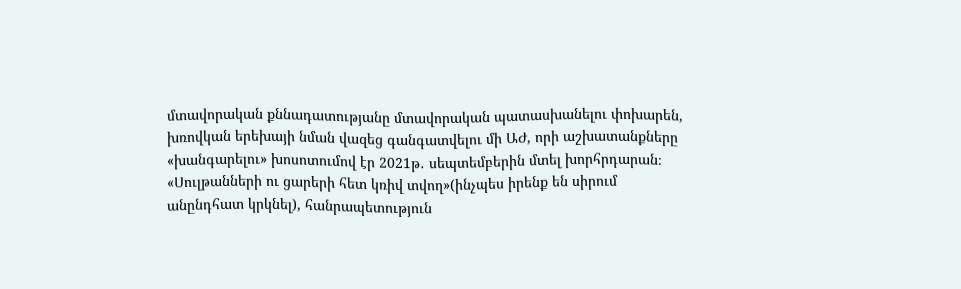մտավորական քննադատությանը մտավորական պատասխանելու փոխարեն, խռովկան երեխայի նման վազեց գանգատվելու մի ԱԺ, որի աշխատանքները «խանգարելու» խոսոտումով էր 2021թ․ սեպտեմբերին մտել խորհրդարան։ «Սուլթանների ու ցարերի հետ կռիվ տվող»(ինչպես իրենք են սիրում անընդհատ կրկնել), հանրապետություն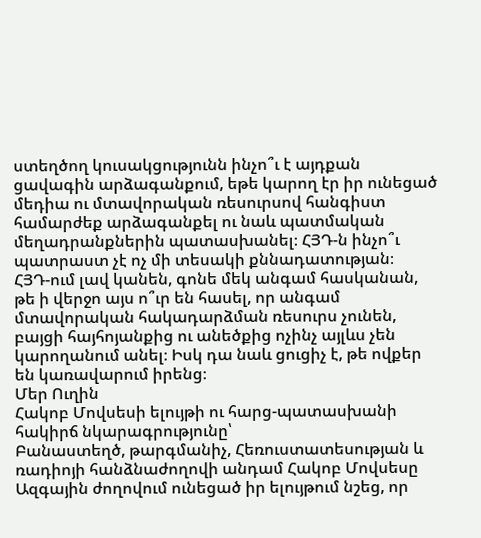ստեղծող կուսակցությունն ինչո՞ւ է այդքան ցավագին արձագանքում, եթե կարող էր իր ունեցած մեդիա ու մտավորական ռեսուրսով հանգիստ համարժեք արձագանքել ու նաև պատմական մեղադրանքներին պատասխանել։ ՀՅԴ‑ն ինչո՞ւ պատրաստ չէ ոչ մի տեսակի քննադատության։
ՀՅԴ-ում լավ կանեն, գոնե մեկ անգամ հասկանան, թե ի վերջո այս ո՞ւր են հասել, որ անգամ մտավորական հակադարձման ռեսուրս չունեն, բայցի հայհոյանքից ու անեծքից ոչինչ այլևս չեն կարողանում անել։ Իսկ դա նաև ցուցիչ է, թե ովքեր են կառավարում իրենց։
Մեր Ուղին
Հակոբ Մովսեսի ելույթի ու հարց-պատասխանի հակիրճ նկարագրությունը՝
Բանաստեղծ, թարգմանիչ, Հեռուստատեսության և ռադիոյի հանձնաժողովի անդամ Հակոբ Մովսեսը Ազգային ժողովում ունեցած իր ելույթում նշեց, որ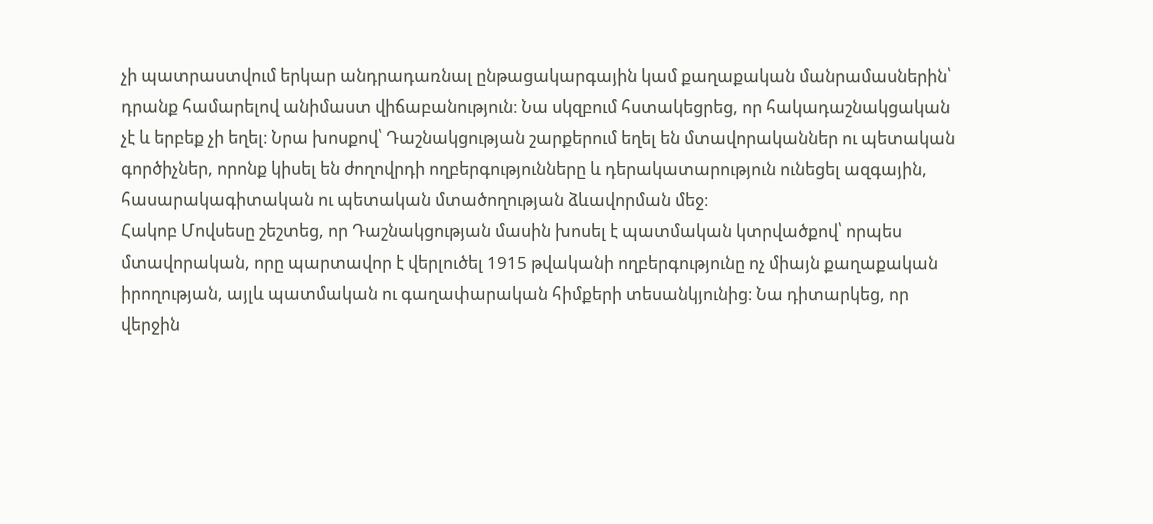չի պատրաստվում երկար անդրադառնալ ընթացակարգային կամ քաղաքական մանրամասներին՝ դրանք համարելով անիմաստ վիճաբանություն։ Նա սկզբում հստակեցրեց, որ հակադաշնակցական չէ և երբեք չի եղել։ Նրա խոսքով՝ Դաշնակցության շարքերում եղել են մտավորականներ ու պետական գործիչներ, որոնք կիսել են ժողովրդի ողբերգությունները և դերակատարություն ունեցել ազգային, հասարակագիտական ու պետական մտածողության ձևավորման մեջ։
Հակոբ Մովսեսը շեշտեց, որ Դաշնակցության մասին խոսել է պատմական կտրվածքով՝ որպես մտավորական, որը պարտավոր է վերլուծել 1915 թվականի ողբերգությունը ոչ միայն քաղաքական իրողության, այլև պատմական ու գաղափարական հիմքերի տեսանկյունից։ Նա դիտարկեց, որ վերջին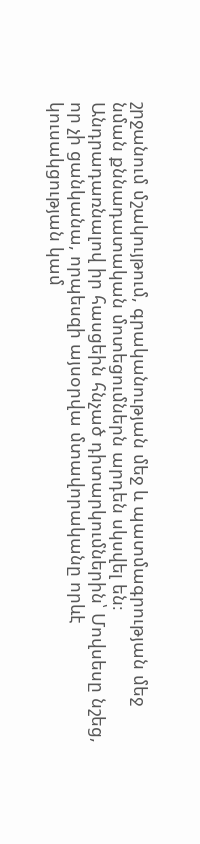շրջանում մշակույթում, գրականության մեջ և պատմագրության մեջ նման քննադատական մոտեցումներն արդեն սկսվել են։
Անդրադառնալով իր հասցեին հնչած դիտարկումներին՝ Մովսեսը նշեց, որ չի ցանկանա, որպեսզի այսօրվա մտավորականը որևէ կուսակցության կամ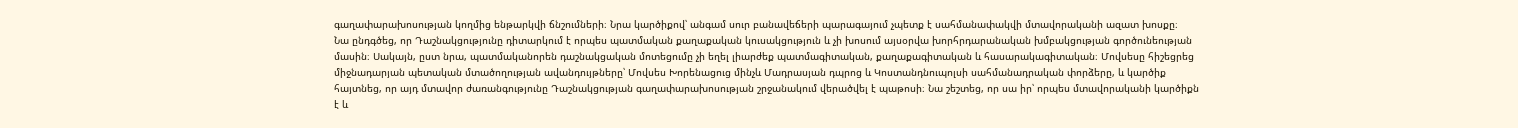գաղափարախոսության կողմից ենթարկվի ճնշումների։ Նրա կարծիքով՝ անգամ սուր բանավեճերի պարագայում չպետք է սահմանափակվի մտավորականի ազատ խոսքը։
Նա ընդգծեց, որ Դաշնակցությունը դիտարկում է որպես պատմական քաղաքական կուսակցություն և չի խոսում այսօրվա խորհրդարանական խմբակցության գործունեության մասին։ Սակայն, ըստ նրա, պատմականորեն դաշնակցական մոտեցումը չի եղել լիարժեք պատմագիտական, քաղաքագիտական և հասարակագիտական։ Մովսեսը հիշեցրեց միջնադարյան պետական մտածողության ավանդույթները՝ Մովսես Խորենացուց մինչև Մադրասյան դպրոց և Կոստանդնուպոլսի սահմանադրական փորձերը, և կարծիք հայտնեց, որ այդ մտավոր ժառանգությունը Դաշնակցության գաղափարախոսության շրջանակում վերածվել է պաթոսի։ Նա շեշտեց, որ սա իր՝ որպես մտավորականի կարծիքն է և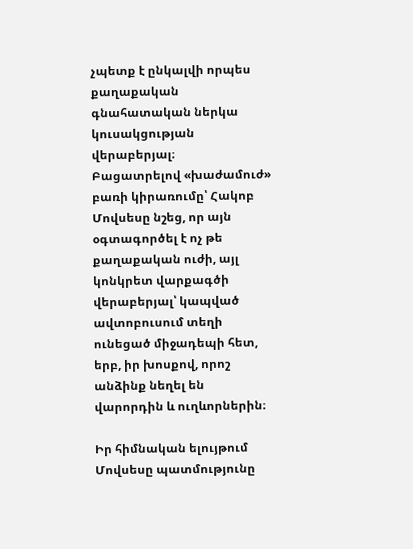չպետք է ընկալվի որպես քաղաքական գնահատական ներկա կուսակցության վերաբերյալ։
Բացատրելով «խաժամուժ» բառի կիրառումը՝ Հակոբ Մովսեսը նշեց, որ այն օգտագործել է ոչ թե քաղաքական ուժի, այլ կոնկրետ վարքագծի վերաբերյալ՝ կապված ավտոբուսում տեղի ունեցած միջադեպի հետ, երբ, իր խոսքով, որոշ անձինք նեղել են վարորդին և ուղևորներին։

Իր հիմնական ելույթում Մովսեսը պատմությունը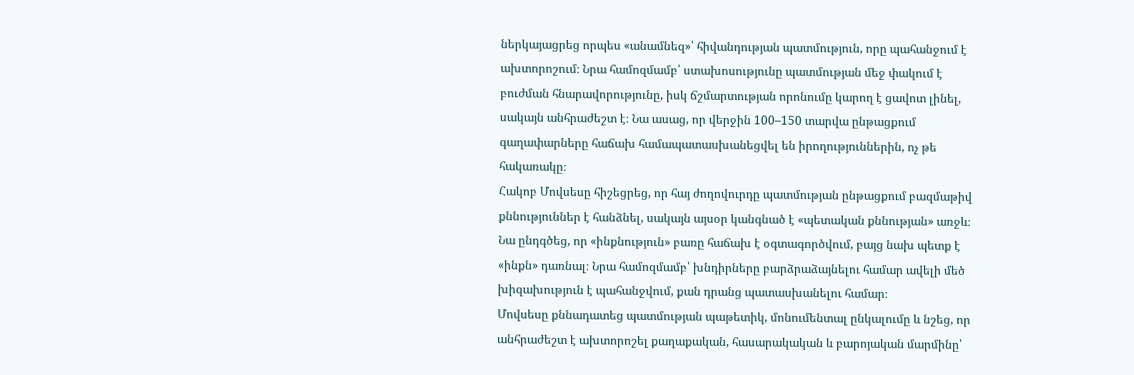ներկայացրեց որպես «անամնեզ»՝ հիվանդության պատմություն, որը պահանջում է ախտորոշում։ Նրա համոզմամբ՝ ստախոսությունը պատմության մեջ փակում է բուժման հնարավորությունը, իսկ ճշմարտության որոնումը կարող է ցավոտ լինել, սակայն անհրաժեշտ է։ Նա ասաց, որ վերջին 100–150 տարվա ընթացքում գաղափարները հաճախ համապատասխանեցվել են իրողություններին, ոչ թե հակառակը։
Հակոբ Մովսեսը հիշեցրեց, որ հայ ժողովուրդը պատմության ընթացքում բազմաթիվ քննություններ է հանձնել, սակայն այսօր կանգնած է «պետական քննության» առջև։ Նա ընդգծեց, որ «ինքնություն» բառը հաճախ է օգտագործվում, բայց նախ պետք է «ինքն» դառնալ։ Նրա համոզմամբ՝ խնդիրները բարձրաձայնելու համար ավելի մեծ խիզախություն է պահանջվում, քան դրանց պատասխանելու համար։
Մովսեսը քննադատեց պատմության պաթետիկ, մոնումենտալ ընկալումը և նշեց, որ անհրաժեշտ է ախտորոշել քաղաքական, հասարակական և բարոյական մարմինը՝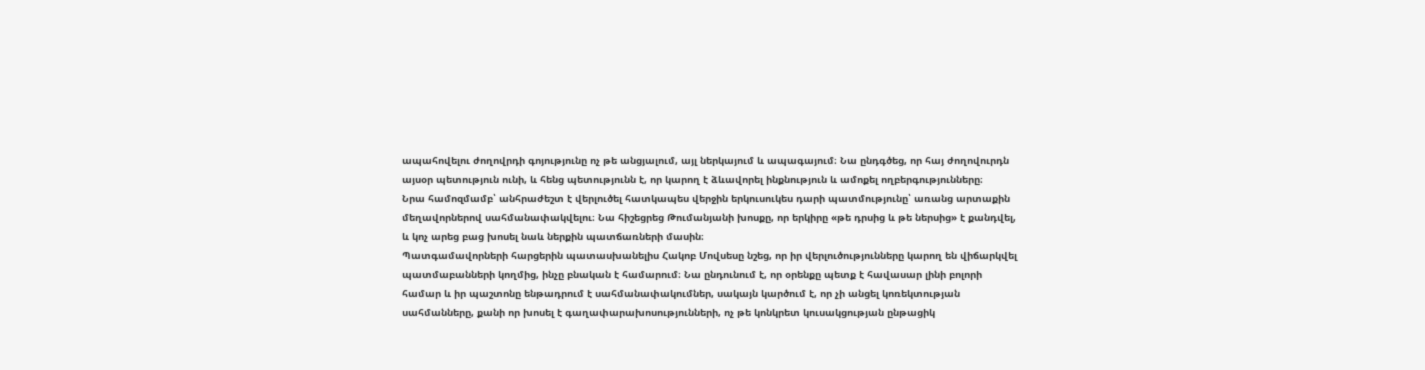ապահովելու ժողովրդի գոյությունը ոչ թե անցյալում, այլ ներկայում և ապագայում։ Նա ընդգծեց, որ հայ ժողովուրդն այսօր պետություն ունի, և հենց պետությունն է, որ կարող է ձևավորել ինքնություն և ամոքել ողբերգությունները։
Նրա համոզմամբ՝ անհրաժեշտ է վերլուծել հատկապես վերջին երկուսուկես դարի պատմությունը՝ առանց արտաքին մեղավորներով սահմանափակվելու։ Նա հիշեցրեց Թումանյանի խոսքը, որ երկիրը «թե դրսից և թե ներսից» է քանդվել, և կոչ արեց բաց խոսել նաև ներքին պատճառների մասին։
Պատգամավորների հարցերին պատասխանելիս Հակոբ Մովսեսը նշեց, որ իր վերլուծությունները կարող են վիճարկվել պատմաբանների կողմից, ինչը բնական է համարում։ Նա ընդունում է, որ օրենքը պետք է հավասար լինի բոլորի համար և իր պաշտոնը ենթադրում է սահմանափակումներ, սակայն կարծում է, որ չի անցել կոռեկտության սահմանները, քանի որ խոսել է գաղափարախոսությունների, ոչ թե կոնկրետ կուսակցության ընթացիկ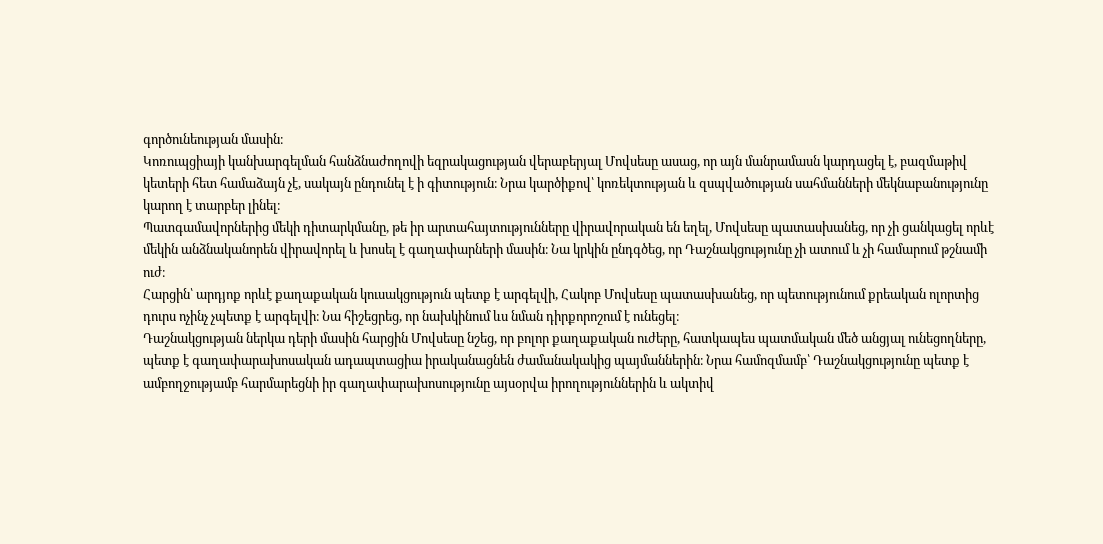գործունեության մասին։
Կոռուպցիայի կանխարգելման հանձնաժողովի եզրակացության վերաբերյալ Մովսեսը ասաց, որ այն մանրամասն կարդացել է, բազմաթիվ կետերի հետ համաձայն չէ, սակայն ընդունել է ի գիտություն։ Նրա կարծիքով՝ կոռեկտության և զսպվածության սահմանների մեկնաբանությունը կարող է տարբեր լինել։
Պատգամավորներից մեկի դիտարկմանը, թե իր արտահայտությունները վիրավորական են եղել, Մովսեսը պատասխանեց, որ չի ցանկացել որևէ մեկին անձնականորեն վիրավորել և խոսել է գաղափարների մասին։ Նա կրկին ընդգծեց, որ Դաշնակցությունը չի ատում և չի համարում թշնամի ուժ։
Հարցին՝ արդյոք որևէ քաղաքական կուսակցություն պետք է արգելվի, Հակոբ Մովսեսը պատասխանեց, որ պետությունում քրեական ոլորտից դուրս ոչինչ չպետք է արգելվի։ Նա հիշեցրեց, որ նախկինում ևս նման դիրքորոշում է ունեցել։
Դաշնակցության ներկա դերի մասին հարցին Մովսեսը նշեց, որ բոլոր քաղաքական ուժերը, հատկապես պատմական մեծ անցյալ ունեցողները, պետք է գաղափարախոսական ադապտացիա իրականացնեն ժամանակակից պայմաններին։ Նրա համոզմամբ՝ Դաշնակցությունը պետք է ամբողջությամբ հարմարեցնի իր գաղափարախոսությունը այսօրվա իրողություններին և ակտիվ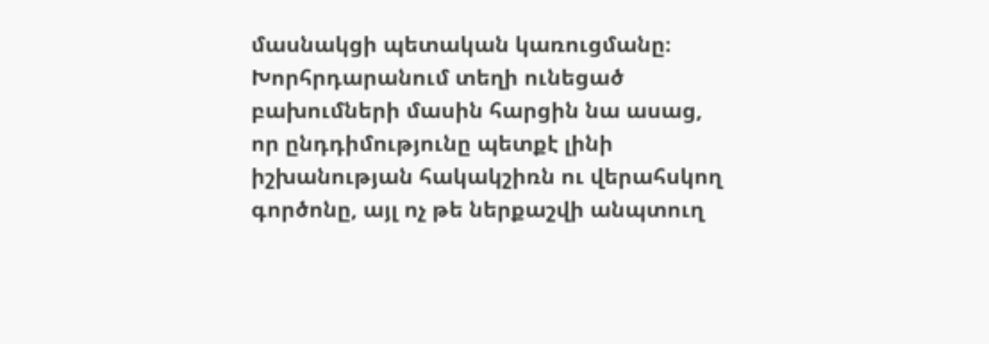մասնակցի պետական կառուցմանը։
Խորհրդարանում տեղի ունեցած բախումների մասին հարցին նա ասաց, որ ընդդիմությունը պետքէ լինի իշխանության հակակշիռն ու վերահսկող գործոնը, այլ ոչ թե ներքաշվի անպտուղ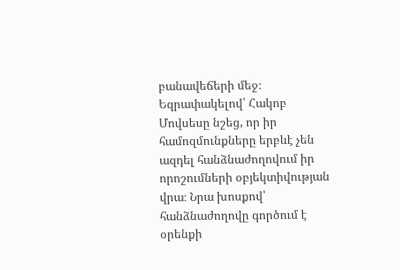բանավեճերի մեջ։
Եզրափակելով՝ Հակոբ Մովսեսը նշեց, որ իր համոզմունքները երբևէ չեն ազդել հանձնաժողովում իր որոշումների օբյեկտիվության վրա։ Նրա խոսքով՝ հանձնաժողովը գործում է օրենքի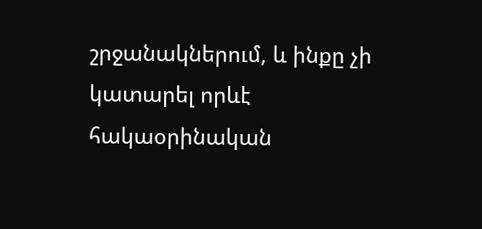շրջանակներում, և ինքը չի կատարել որևէ հակաօրինական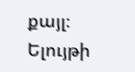քայլ։
Ելույթի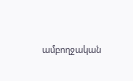ամբողջական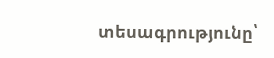տեսագրությունը՝